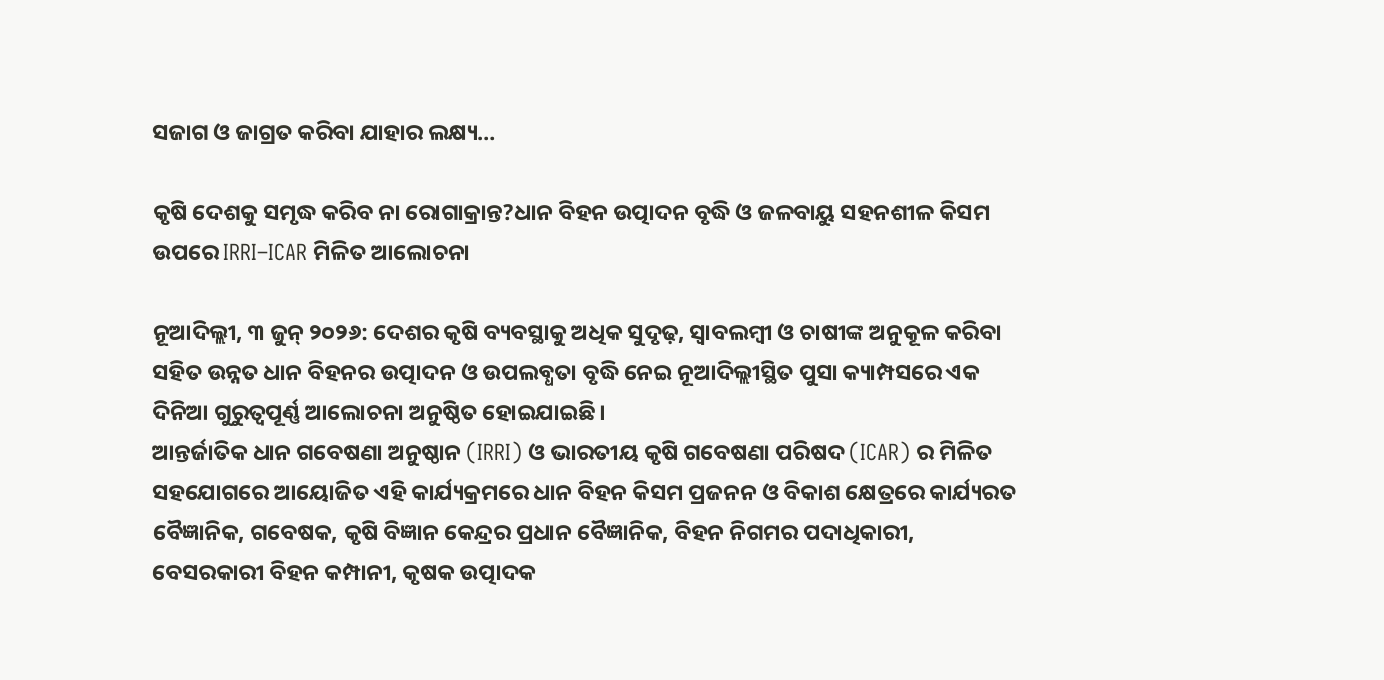ସଜାଗ ଓ ଜାଗ୍ରତ କରିବା ଯାହାର ଲକ୍ଷ୍ୟ…

କୃଷି ଦେଶକୁ ସମୃଦ୍ଧ କରିବ ନା ରୋଗାକ୍ରାନ୍ତ?ଧାନ ବିହନ ଉତ୍ପାଦନ ବୃଦ୍ଧି ଓ ଜଳବାୟୁ ସହନଶୀଳ କିସମ ଉପରେ IRRI–ICAR ମିଳିତ ଆଲୋଚନା

ନୂଆଦିଲ୍ଲୀ, ୩ ଜୁନ୍ ୨୦୨୬: ଦେଶର କୃଷି ବ୍ୟବସ୍ଥାକୁ ଅଧିକ ସୁଦୃଢ଼, ସ୍ୱାବଲମ୍ବୀ ଓ ଚାଷୀଙ୍କ ଅନୁକୂଳ କରିବା ସହିତ ଉନ୍ନତ ଧାନ ବିହନର ଉତ୍ପାଦନ ଓ ଉପଲବ୍ଧତା ବୃଦ୍ଧି ନେଇ ନୂଆଦିଲ୍ଲୀସ୍ଥିତ ପୁସା କ୍ୟାମ୍ପସରେ ଏକ ଦିନିଆ ଗୁରୁତ୍ୱପୂର୍ଣ୍ଣ ଆଲୋଚନା ଅନୁଷ୍ଠିତ ହୋଇଯାଇଛି।
ଆନ୍ତର୍ଜାତିକ ଧାନ ଗବେଷଣା ଅନୁଷ୍ଠାନ (IRRI) ଓ ଭାରତୀୟ କୃଷି ଗବେଷଣା ପରିଷଦ (ICAR) ର ମିଳିତ ସହଯୋଗରେ ଆୟୋଜିତ ଏହି କାର୍ଯ୍ୟକ୍ରମରେ ଧାନ ବିହନ କିସମ ପ୍ରଜନନ ଓ ବିକାଶ କ୍ଷେତ୍ରରେ କାର୍ଯ୍ୟରତ ବୈଜ୍ଞାନିକ, ଗବେଷକ, କୃଷି ବିଜ୍ଞାନ କେନ୍ଦ୍ରର ପ୍ରଧାନ ବୈଜ୍ଞାନିକ, ବିହନ ନିଗମର ପଦାଧିକାରୀ, ବେସରକାରୀ ବିହନ କମ୍ପାନୀ, କୃଷକ ଉତ୍ପାଦକ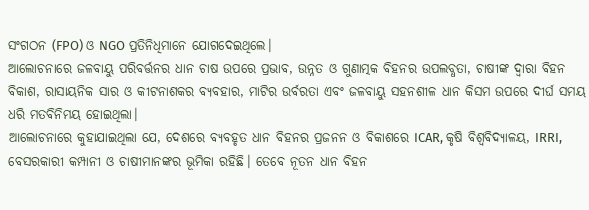ସଂଗଠନ (FPO) ଓ NGO ପ୍ରତିନିଧିମାନେ ଯୋଗଦେଇଥିଲେ।
ଆଲୋଚନାରେ ଜଳବାୟୁ ପରିବର୍ତ୍ତନର ଧାନ ଚାଷ ଉପରେ ପ୍ରଭାବ, ଉନ୍ନତ ଓ ଗୁଣାତ୍ମକ ବିହନର ଉପଲବ୍ଧତା, ଚାଷୀଙ୍କ ଦ୍ୱାରା ବିହନ ବିକାଶ, ରାସାୟନିକ ସାର ଓ କୀଟନାଶକର ବ୍ୟବହାର, ମାଟିର ଉର୍ବରତା ଏବଂ ଜଳବାୟୁ ସହନଶୀଳ ଧାନ କିସମ ଉପରେ ଦୀର୍ଘ ସମୟ ଧରି ମତବିନିମୟ ହୋଇଥିଲା।
ଆଲୋଚନାରେ କୁହାଯାଇଥିଲା ଯେ, ଦେଶରେ ବ୍ୟବହୃତ ଧାନ ବିହନର ପ୍ରଜନନ ଓ ବିକାଶରେ ICAR, କୃଷି ବିଶ୍ୱବିଦ୍ୟାଳୟ, IRRI, ବେସରକାରୀ କମ୍ପାନୀ ଓ ଚାଷୀମାନଙ୍କର ଭୂମିକା ରହିଛି। ତେବେ ନୂତନ ଧାନ ବିହନ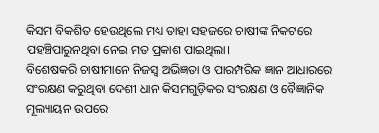କିସମ ବିକଶିତ ହେଉଥିଲେ ମଧ୍ୟ ତାହା ସହଜରେ ଚାଷୀଙ୍କ ନିକଟରେ ପହଞ୍ଚିପାରୁନଥିବା ନେଇ ମତ ପ୍ରକାଶ ପାଇଥିଲା।
ବିଶେଷକରି ଚାଷୀମାନେ ନିଜସ୍ୱ ଅଭିଜ୍ଞତା ଓ ପାରମ୍ପରିକ ଜ୍ଞାନ ଆଧାରରେ ସଂରକ୍ଷଣ କରୁଥିବା ଦେଶୀ ଧାନ କିସମଗୁଡ଼ିକର ସଂରକ୍ଷଣ ଓ ବୈଜ୍ଞାନିକ ମୂଲ୍ୟାୟନ ଉପରେ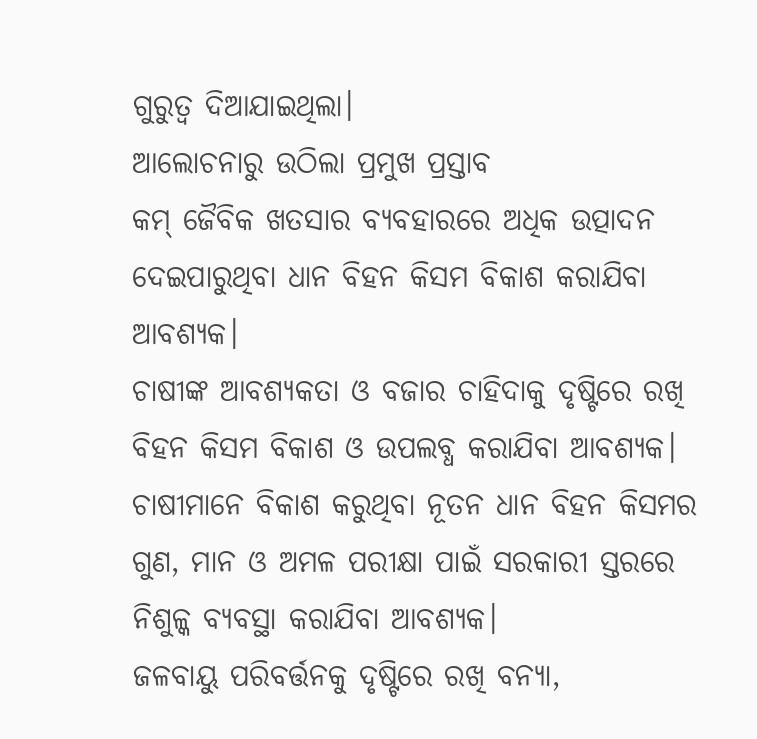ଗୁରୁତ୍ୱ ଦିଆଯାଇଥିଲା।
ଆଲୋଚନାରୁ ଉଠିଲା ପ୍ରମୁଖ ପ୍ରସ୍ତାବ
କମ୍ ଜୈବିକ ଖତସାର ବ୍ୟବହାରରେ ଅଧିକ ଉତ୍ପାଦନ ଦେଇପାରୁଥିବା ଧାନ ବିହନ କିସମ ବିକାଶ କରାଯିବା ଆବଶ୍ୟକ।
ଚାଷୀଙ୍କ ଆବଶ୍ୟକତା ଓ ବଜାର ଚାହିଦାକୁ ଦୃଷ୍ଟିରେ ରଖି ବିହନ କିସମ ବିକାଶ ଓ ଉପଲବ୍ଧ କରାଯିବା ଆବଶ୍ୟକ।
ଚାଷୀମାନେ ବିକାଶ କରୁଥିବା ନୂତନ ଧାନ ବିହନ କିସମର ଗୁଣ, ମାନ ଓ ଅମଳ ପରୀକ୍ଷା ପାଇଁ ସରକାରୀ ସ୍ତରରେ ନିଶୁଳ୍କ ବ୍ୟବସ୍ଥା କରାଯିବା ଆବଶ୍ୟକ।
ଜଳବାୟୁ ପରିବର୍ତ୍ତନକୁ ଦୃଷ୍ଟିରେ ରଖି ବନ୍ୟା,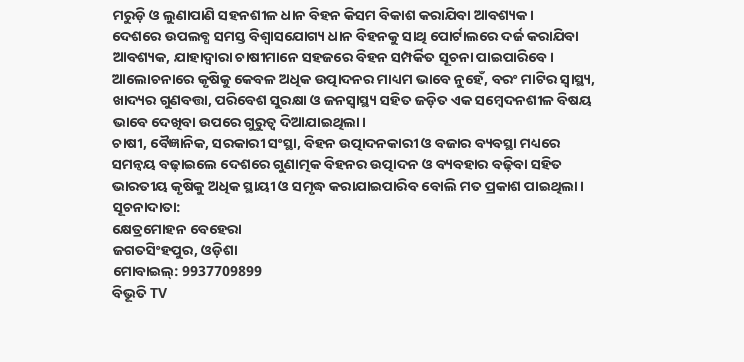ମରୁଡ଼ି ଓ ଲୁଣାପାଣି ସହନଶୀଳ ଧାନ ବିହନ କିସମ ବିକାଶ କରାଯିବା ଆବଶ୍ୟକ।
ଦେଶରେ ଉପଲବ୍ଧ ସମସ୍ତ ବିଶ୍ୱାସଯୋଗ୍ୟ ଧାନ ବିହନକୁ ସାଥି ପୋର୍ଟାଲରେ ଦର୍ଜ କରାଯିବା ଆବଶ୍ୟକ, ଯାହାଦ୍ୱାରା ଚାଷୀମାନେ ସହଜରେ ବିହନ ସମ୍ପର୍କିତ ସୂଚନା ପାଇପାରିବେ।
ଆଲୋଚନାରେ କୃଷିକୁ କେବଳ ଅଧିକ ଉତ୍ପାଦନର ମାଧ୍ୟମ ଭାବେ ନୁହେଁ, ବରଂ ମାଟିର ସ୍ୱାସ୍ଥ୍ୟ, ଖାଦ୍ୟର ଗୁଣବତ୍ତା, ପରିବେଶ ସୁରକ୍ଷା ଓ ଜନସ୍ୱାସ୍ଥ୍ୟ ସହିତ ଜଡ଼ିତ ଏକ ସମ୍ବେଦନଶୀଳ ବିଷୟ ଭାବେ ଦେଖିବା ଉପରେ ଗୁରୁତ୍ୱ ଦିଆଯାଇଥିଲା।
ଚାଷୀ, ବୈଜ୍ଞାନିକ, ସରକାରୀ ସଂସ୍ଥା, ବିହନ ଉତ୍ପାଦନକାରୀ ଓ ବଜାର ବ୍ୟବସ୍ଥା ମଧ୍ୟରେ ସମନ୍ୱୟ ବଢ଼ାଇଲେ ଦେଶରେ ଗୁଣାତ୍ମକ ବିହନର ଉତ୍ପାଦନ ଓ ବ୍ୟବହାର ବଢ଼ିବା ସହିତ ଭାରତୀୟ କୃଷିକୁ ଅଧିକ ସ୍ଥାୟୀ ଓ ସମୃଦ୍ଧ କରାଯାଇପାରିବ ବୋଲି ମତ ପ୍ରକାଶ ପାଇଥିଲା।
ସୂଚନାଦାତା:
କ୍ଷେତ୍ରମୋହନ ବେହେରା
ଜଗତସିଂହପୁର, ଓଡ଼ିଶା
ମୋବାଇଲ୍: 9937709899
ବିଭୂତି TV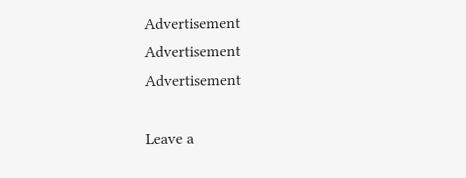Advertisement
Advertisement
Advertisement

Leave a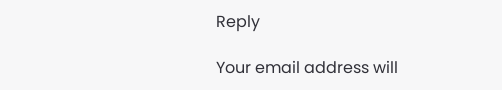Reply

Your email address will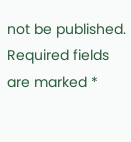not be published. Required fields are marked *